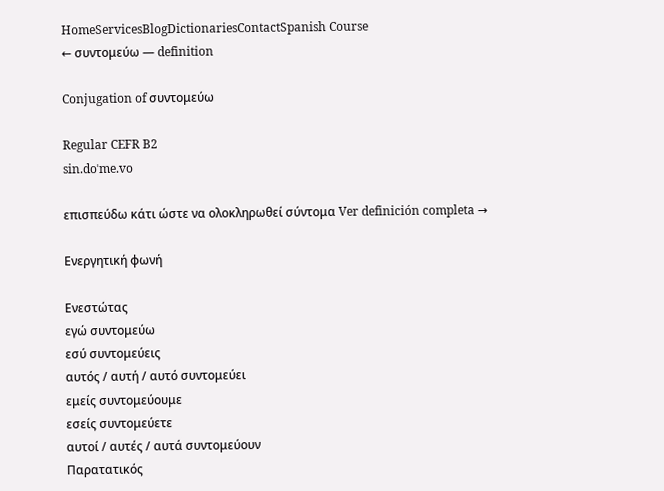HomeServicesBlogDictionariesContactSpanish Course
← συντομεύω — definition

Conjugation of συντομεύω

Regular CEFR B2
sin.doˈme.vo

επισπεύδω κάτι ώστε να ολοκληρωθεί σύντομα Ver definición completa →

Ενεργητική φωνή

Ενεστώτας
εγώ συντομεύω
εσύ συντομεύεις
αυτός / αυτή / αυτό συντομεύει
εμείς συντομεύουμε
εσείς συντομεύετε
αυτοί / αυτές / αυτά συντομεύουν
Παρατατικός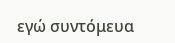εγώ συντόμευα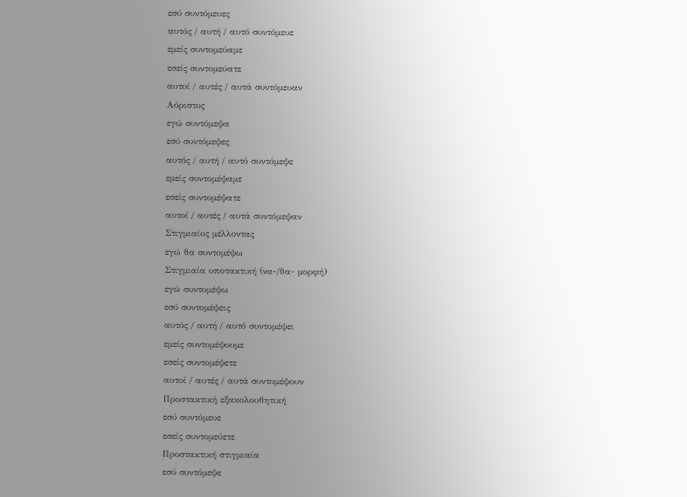εσύ συντόμευες
αυτός / αυτή / αυτό συντόμευε
εμείς συντομεύαμε
εσείς συντομεύατε
αυτοί / αυτές / αυτά συντόμευαν
Αόριστος
εγώ συντόμεψα
εσύ συντόμεψες
αυτός / αυτή / αυτό συντόμεψε
εμείς συντομέψαμε
εσείς συντομέψατε
αυτοί / αυτές / αυτά συντόμεψαν
Στιγμιαίος μέλλοντας
εγώ θα συντομέψω
Στιγμιαία υποτακτική (να-/θα- μορφή)
εγώ συντομέψω
εσύ συντομέψεις
αυτός / αυτή / αυτό συντομέψει
εμείς συντομέψουμε
εσείς συντομέψετε
αυτοί / αυτές / αυτά συντομέψουν
Προστακτική εξακολουθητική
εσύ συντόμευε
εσείς συντομεύετε
Προστακτική στιγμιαία
εσύ συντόμεψε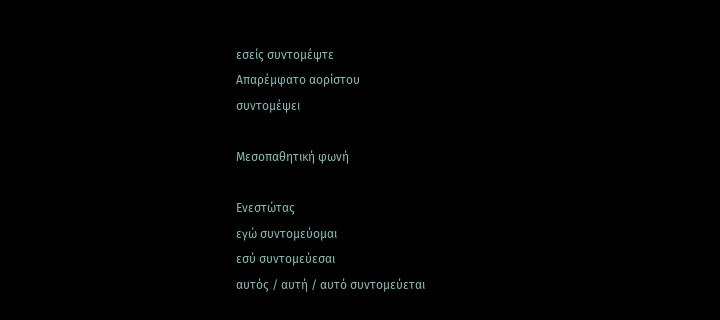εσείς συντομέψτε
Απαρέμφατο αορίστου
συντομέψει

Μεσοπαθητική φωνή

Ενεστώτας
εγώ συντομεύομαι
εσύ συντομεύεσαι
αυτός / αυτή / αυτό συντομεύεται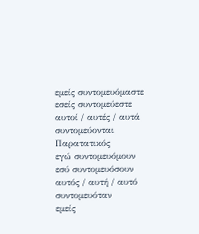εμείς συντομευόμαστε
εσείς συντομεύεστε
αυτοί / αυτές / αυτά συντομεύονται
Παρατατικός
εγώ συντομευόμουν
εσύ συντομευόσουν
αυτός / αυτή / αυτό συντομευόταν
εμείς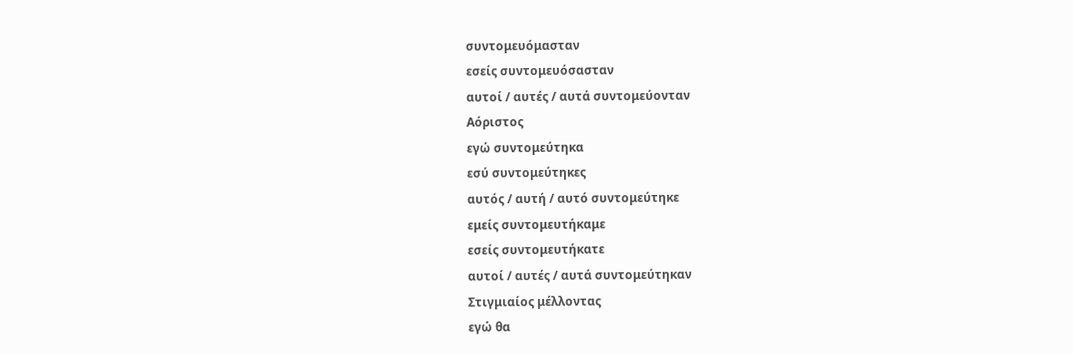συντομευόμασταν
εσείς συντομευόσασταν
αυτοί / αυτές / αυτά συντομεύονταν
Αόριστος
εγώ συντομεύτηκα
εσύ συντομεύτηκες
αυτός / αυτή / αυτό συντομεύτηκε
εμείς συντομευτήκαμε
εσείς συντομευτήκατε
αυτοί / αυτές / αυτά συντομεύτηκαν
Στιγμιαίος μέλλοντας
εγώ θα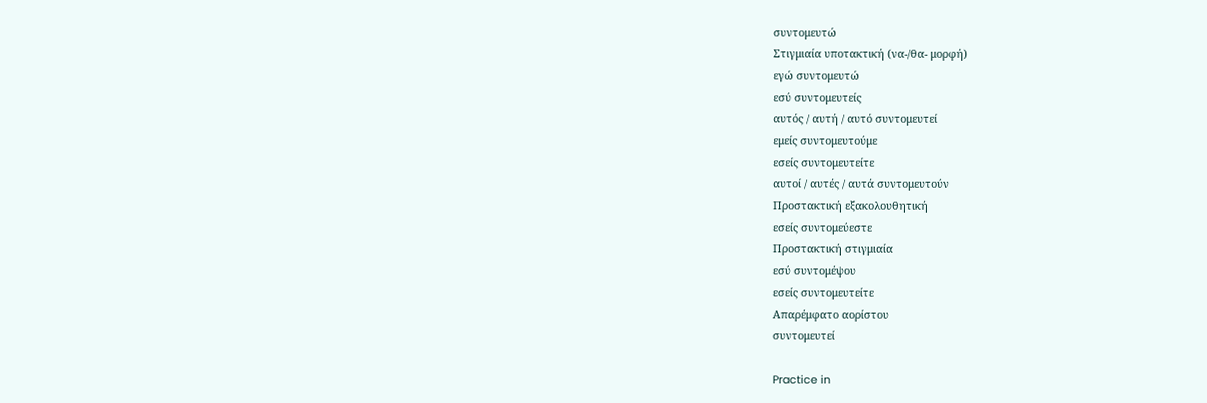συντομευτώ
Στιγμιαία υποτακτική (να-/θα- μορφή)
εγώ συντομευτώ
εσύ συντομευτείς
αυτός / αυτή / αυτό συντομευτεί
εμείς συντομευτούμε
εσείς συντομευτείτε
αυτοί / αυτές / αυτά συντομευτούν
Προστακτική εξακολουθητική
εσείς συντομεύεστε
Προστακτική στιγμιαία
εσύ συντομέψου
εσείς συντομευτείτε
Απαρέμφατο αορίστου
συντομευτεί

Practice in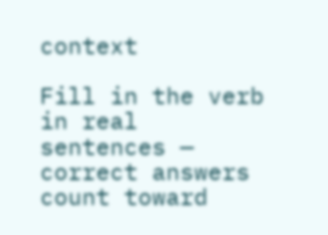context

Fill in the verb in real sentences — correct answers count toward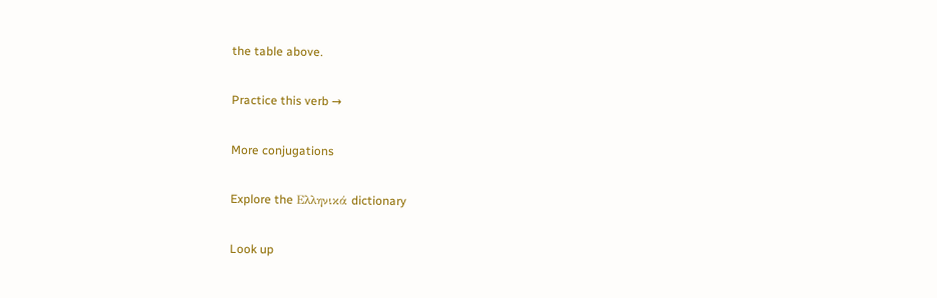the table above.

Practice this verb →

More conjugations

Explore the Ελληνικά dictionary

Look up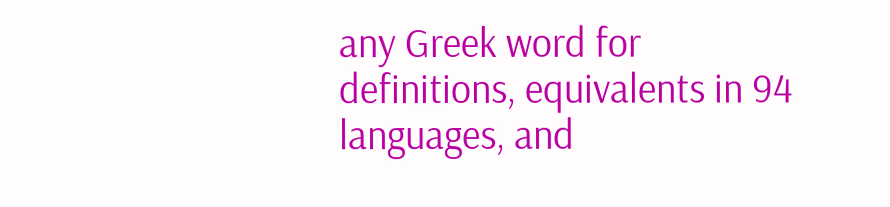any Greek word for definitions, equivalents in 94 languages, and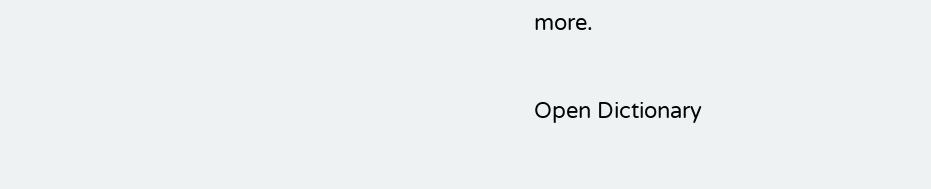more.

Open Dictionary